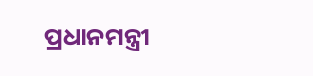ପ୍ରଧାନମନ୍ତ୍ରୀ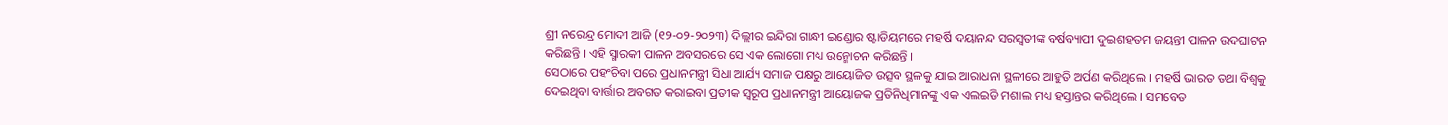ଶ୍ରୀ ନରେନ୍ଦ୍ର ମୋଦୀ ଆଜି (୧୨-୦୨-୨୦୨୩) ଦିଲ୍ଲୀର ଇନ୍ଦିରା ଗାନ୍ଧୀ ଇଣ୍ଡୋର ଷ୍ଟାଡିୟମରେ ମହର୍ଷି ଦୟାନନ୍ଦ ସରସ୍ୱତୀଙ୍କ ବର୍ଷବ୍ୟାପୀ ଦୁଇଶହତମ ଜୟନ୍ତୀ ପାଳନ ଉଦଘାଟନ କରିଛନ୍ତି । ଏହି ସ୍ମାରକୀ ପାଳନ ଅବସରରେ ସେ ଏକ ଲୋଗୋ ମଧ୍ୟ ଉନ୍ମୋଚନ କରିଛନ୍ତି ।
ସେଠାରେ ପହଂଚିବା ପରେ ପ୍ରଧାନମନ୍ତ୍ରୀ ସିଧା ଆର୍ଯ୍ୟ ସମାଜ ପକ୍ଷରୁ ଆୟୋଜିତ ଉତ୍ସବ ସ୍ଥଳକୁ ଯାଇ ଆରାଧନା ସ୍ଥଳୀରେ ଆହୁତି ଅର୍ପଣ କରିଥିଲେ । ମହର୍ଷି ଭାରତ ତଥା ବିଶ୍ୱକୁ ଦେଇଥିବା ବାର୍ତ୍ତାର ଅବଗତ କରାଇବା ପ୍ରତୀକ ସ୍ୱରୂପ ପ୍ରଧାନମନ୍ତ୍ରୀ ଆୟୋଜକ ପ୍ରତିନିଧିମାନଙ୍କୁ ଏକ ଏଲଇଡି ମଶାଲ ମଧ୍ୟ ହସ୍ତାନ୍ତର କରିଥିଲେ । ସମବେତ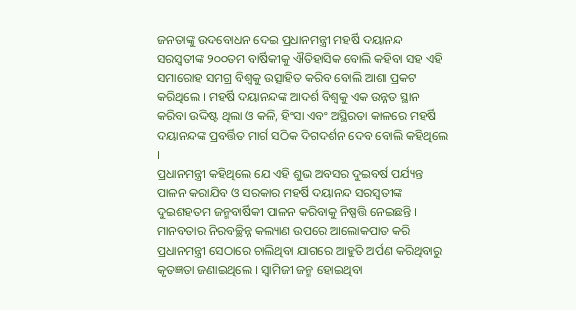ଜନତାଙ୍କୁ ଉଦବୋଧନ ଦେଇ ପ୍ରଧାନମନ୍ତ୍ରୀ ମହର୍ଷି ଦୟାନନ୍ଦ ସରସ୍ୱତୀଙ୍କ ୨୦୦ତମ ବାର୍ଷିକୀକୁ ଐତିହାସିକ ବୋଲି କହିବା ସହ ଏହି ସମାରୋହ ସମଗ୍ର ବିଶ୍ୱକୁ ଉତ୍ସାହିତ କରିବ ବୋଲି ଆଶା ପ୍ରକଟ କରିଥିଲେ । ମହର୍ଷି ଦୟାନନ୍ଦଙ୍କ ଆଦର୍ଶ ବିଶ୍ୱକୁ ଏକ ଉନ୍ନତ ସ୍ଥାନ କରିବା ଉଦ୍ଦିଷ୍ଟ ଥିଲା ଓ କଳି, ହିଂସା ଏବଂ ଅସ୍ଥିରତା କାଳରେ ମହର୍ଷି ଦୟାନନ୍ଦଙ୍କ ପ୍ରବର୍ତ୍ତିତ ମାର୍ଗ ସଠିକ ଦିଗଦର୍ଶନ ଦେବ ବୋଲି କହିଥିଲେ ।
ପ୍ରଧାନମନ୍ତ୍ରୀ କହିଥିଲେ ଯେ ଏହି ଶୁଭ ଅବସର ଦୁଇବର୍ଷ ପର୍ଯ୍ୟନ୍ତ ପାଳନ କରାଯିବ ଓ ସରକାର ମହର୍ଷି ଦୟାନନ୍ଦ ସରସ୍ୱତୀଙ୍କ ଦୁଇଶହତମ ଜନ୍ମବାର୍ଷିକୀ ପାଳନ କରିବାକୁ ନିଷ୍ପତ୍ତି ନେଇଛନ୍ତି । ମାନବତାର ନିରବଚ୍ଛିନ୍ନ କଲ୍ୟାଣ ଉପରେ ଆଲୋକପାତ କରି ପ୍ରଧାନମନ୍ତ୍ରୀ ସେଠାରେ ଚାଲିଥିବା ଯାଗରେ ଆହୁତି ଅର୍ପଣ କରିଥିବାରୁ କୃତଜ୍ଞତା ଜଣାଇଥିଲେ । ସ୍ୱାମିଜୀ ଜନ୍ମ ହୋଇଥିବା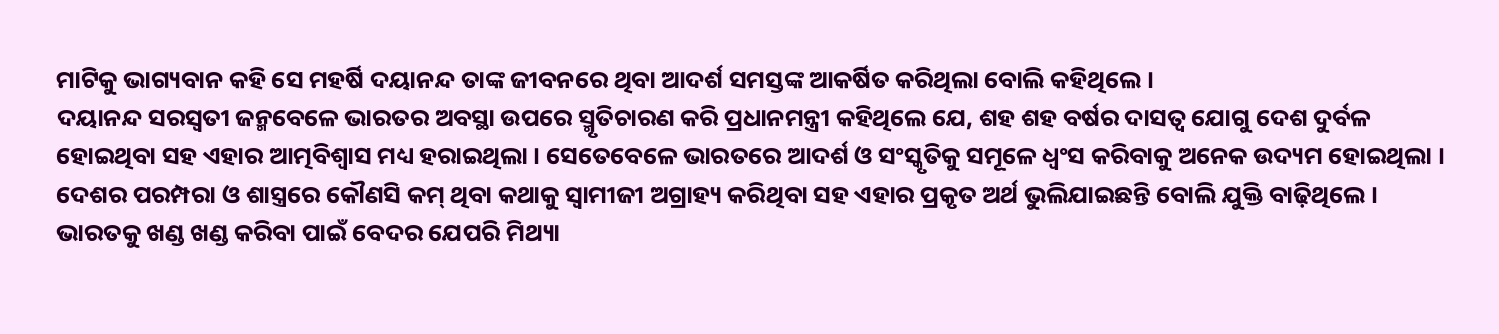ମାଟିକୁ ଭାଗ୍ୟବାନ କହି ସେ ମହର୍ଷି ଦୟାନନ୍ଦ ତାଙ୍କ ଜୀବନରେ ଥିବା ଆଦର୍ଶ ସମସ୍ତଙ୍କ ଆକର୍ଷିତ କରିଥିଲା ବୋଲି କହିଥିଲେ ।
ଦୟାନନ୍ଦ ସରସ୍ୱତୀ ଜନ୍ମବେଳେ ଭାରତର ଅବସ୍ଥା ଉପରେ ସ୍ମୃତିଚାରଣ କରି ପ୍ରଧାନମନ୍ତ୍ରୀ କହିଥିଲେ ଯେ, ଶହ ଶହ ବର୍ଷର ଦାସତ୍ୱ ଯୋଗୁ ଦେଶ ଦୁର୍ବଳ ହୋଇଥିବା ସହ ଏହାର ଆତ୍ମବିଶ୍ୱାସ ମଧ୍ୟ ହରାଇଥିଲା । ସେତେବେଳେ ଭାରତରେ ଆଦର୍ଶ ଓ ସଂସ୍କୃତିକୁ ସମୂଳେ ଧ୍ୱଂସ କରିବାକୁ ଅନେକ ଉଦ୍ୟମ ହୋଇଥିଲା । ଦେଶର ପରମ୍ପରା ଓ ଶାସ୍ତ୍ରରେ କୌଣସି କମ୍ ଥିବା କଥାକୁ ସ୍ୱାମୀଜୀ ଅଗ୍ରାହ୍ୟ କରିଥିବା ସହ ଏହାର ପ୍ରକୃତ ଅର୍ଥ ଭୁଲିଯାଇଛନ୍ତି ବୋଲି ଯୁକ୍ତି ବାଢ଼ିଥିଲେ । ଭାରତକୁ ଖଣ୍ଡ ଖଣ୍ଡ କରିବା ପାଇଁ ବେଦର ଯେପରି ମିଥ୍ୟା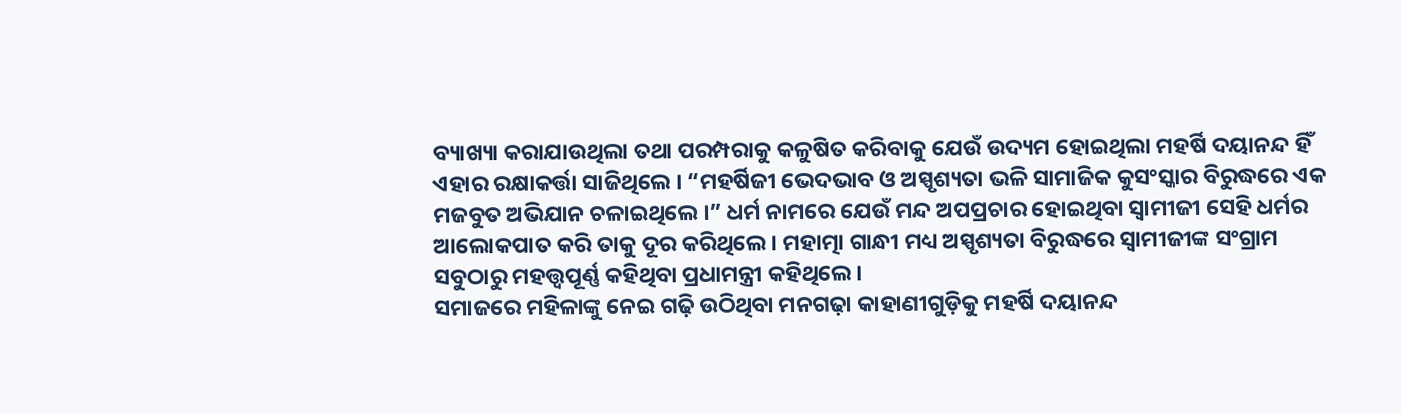ବ୍ୟାଖ୍ୟା କରାଯାଉଥିଲା ତଥା ପରମ୍ପରାକୁ କଳୁଷିତ କରିବାକୁ ଯେଉଁ ଉଦ୍ୟମ ହୋଇଥିଲା ମହର୍ଷି ଦୟାନନ୍ଦ ହିଁ ଏହାର ରକ୍ଷାକର୍ତ୍ତା ସାଜିଥିଲେ । “ମହର୍ଷିଜୀ ଭେଦଭାବ ଓ ଅସ୍ପୃଶ୍ୟତା ଭଳି ସାମାଜିକ କୁସଂସ୍କାର ବିରୁଦ୍ଧରେ ଏକ ମଜବୁତ ଅଭିଯାନ ଚଳାଇଥିଲେ ।” ଧର୍ମ ନାମରେ ଯେଉଁ ମନ୍ଦ ଅପପ୍ରଚାର ହୋଇଥିବା ସ୍ୱାମୀଜୀ ସେହି ଧର୍ମର ଆଲୋକପାତ କରି ତାକୁ ଦୂର କରିଥିଲେ । ମହାତ୍ମା ଗାନ୍ଧୀ ମଧ୍ୟ ଅସ୍ପୃଶ୍ୟତା ବିରୁଦ୍ଧରେ ସ୍ୱାମୀଜୀଙ୍କ ସଂଗ୍ରାମ ସବୁଠାରୁ ମହତ୍ତ୍ୱପୂର୍ଣ୍ଣ କହିଥିବା ପ୍ରଧାମନ୍ତ୍ରୀ କହିଥିଲେ ।
ସମାଜରେ ମହିଳାଙ୍କୁ ନେଇ ଗଢ଼ି ଉଠିଥିବା ମନଗଢ଼ା କାହାଣୀଗୁଡ଼ିକୁ ମହର୍ଷି ଦୟାନନ୍ଦ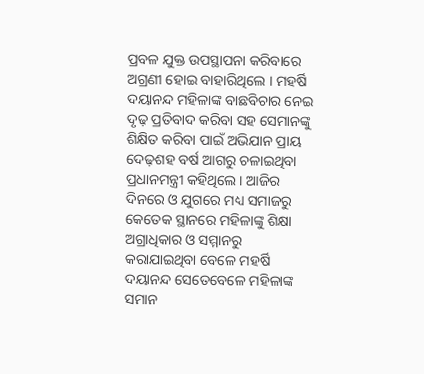ପ୍ରବଳ ଯୁକ୍ତ ଉପସ୍ଥାପନା କରିବାରେ ଅଗ୍ରଣୀ ହୋଇ ବାହାରିଥିଲେ । ମହର୍ଷି ଦୟାନନ୍ଦ ମହିଳାଙ୍କ ବାଛବିଚାର ନେଇ ଦୃଢ଼ ପ୍ରତିବାଦ କରିବା ସହ ସେମାନଙ୍କୁ ଶିକ୍ଷିତ କରିବା ପାଇଁ ଅଭିଯାନ ପ୍ରାୟ ଦେଢ଼ଶହ ବର୍ଷ ଆଗରୁ ଚଳାଇଥିବା ପ୍ରଧାନମନ୍ତ୍ରୀ କହିଥିଲେ । ଆଜିର ଦିନରେ ଓ ଯୁଗରେ ମଧ୍ୟ ସମାଜରୁ କେତେକ ସ୍ଥାନରେ ମହିଳାଙ୍କୁ ଶିକ୍ଷା ଅଗ୍ରାଧିକାର ଓ ସମ୍ମାନରୁ କରାଯାଇଥିବା ବେଳେ ମହର୍ଷି ଦୟାନନ୍ଦ ସେତେବେଳେ ମହିଳାଙ୍କ ସମାନ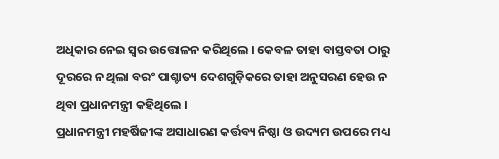ଅଧିକାର ନେଇ ସ୍ୱର ଉତ୍ତୋଳନ କରିଥିଲେ । କେବଳ ତାହା ବାସ୍ତବତା ଠାରୁ ଦୂରରେ ନ ଥିଲା ବରଂ ପାଶ୍ଚାତ୍ୟ ଦେଶଗୁଡ଼ିକରେ ତାହା ଅନୁସରଣ ହେଉ ନ ଥିବା ପ୍ରଧାନମନ୍ତ୍ରୀ କହିଥିଲେ ।
ପ୍ରଧାନମନ୍ତ୍ରୀ ମହର୍ଷିଜୀଙ୍କ ଅସାଧାରଣ କର୍ତ୍ତବ୍ୟ ନିଷ୍ଠା ଓ ଉଦ୍ୟମ ଉପରେ ମଧ୍ୟ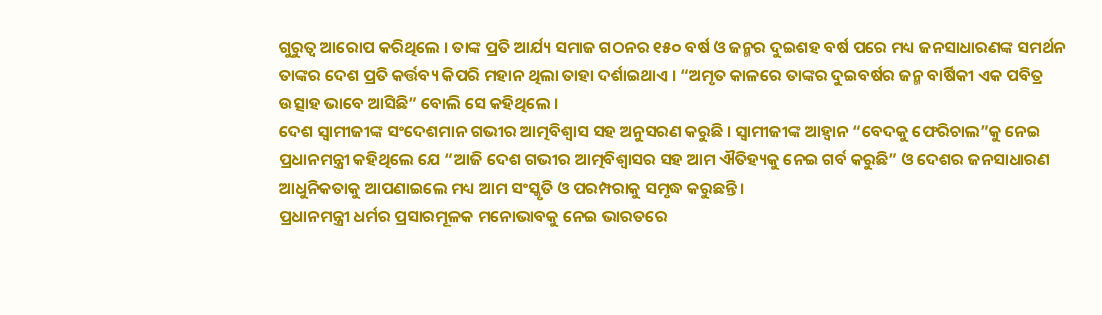ଗୁରୁତ୍ୱ ଆରୋପ କରିଥିଲେ । ତାଙ୍କ ପ୍ରତି ଆର୍ଯ୍ୟ ସମାଜ ଗଠନର ୧୫୦ ବର୍ଷ ଓ ଜନ୍ମର ଦୁଇଶହ ବର୍ଷ ପରେ ମଧ୍ୟ ଜନସାଧାରଣଙ୍କ ସମର୍ଥନ ତାଙ୍କର ଦେଶ ପ୍ରତି କର୍ତ୍ତବ୍ୟ କିପରି ମହାନ ଥିଲା ତାହା ଦର୍ଶାଇଥାଏ । “ଅମୃତ କାଳରେ ତାଙ୍କର ଦୁଇବର୍ଷର ଜନ୍ମ ବାର୍ଷିକୀ ଏକ ପବିତ୍ର ଉତ୍ସାହ ଭାବେ ଆସିଛି” ବୋଲି ସେ କହିଥିଲେ ।
ଦେଶ ସ୍ୱାମୀଜୀଙ୍କ ସଂଦେଶମାନ ଗଭୀର ଆତ୍ମବିଶ୍ୱାସ ସହ ଅନୁସରଣ କରୁଛି । ସ୍ୱାମୀଜୀଙ୍କ ଆହ୍ୱାନ “ବେଦକୁ ଫେରିଚାଲ”କୁ ନେଇ ପ୍ରଧାନମନ୍ତ୍ରୀ କହିଥିଲେ ଯେ “ଆଜି ଦେଶ ଗଭୀର ଆତ୍ମବିଶ୍ୱାସର ସହ ଆମ ଐତିହ୍ୟକୁ ନେଇ ଗର୍ବ କରୁଛି” ଓ ଦେଶର ଜନସାଧାରଣ ଆଧୁନିକତାକୁ ଆପଣାଇଲେ ମଧ୍ୟ ଆମ ସଂସ୍କୃତି ଓ ପରମ୍ପରାକୁ ସମୃଦ୍ଧ କରୁଛନ୍ତି ।
ପ୍ରଧାନମନ୍ତ୍ରୀ ଧର୍ମର ପ୍ରସାରମୂଳକ ମନୋଭାବକୁ ନେଇ ଭାରତରେ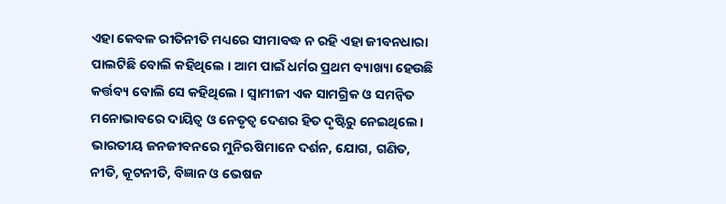ଏହା କେବଳ ରୀତିନୀତି ମଧ୍ୟରେ ସୀମାବଦ୍ଧ ନ ରହି ଏହା ଜୀବନଧାରା ପାଲଟିଛି ବୋଲି କହିଥିଲେ । ଆମ ପାଇଁ ଧର୍ମର ପ୍ରଥମ ବ୍ୟାଖ୍ୟା ହେଉଛି କର୍ତ୍ତବ୍ୟ ବୋଲି ସେ କହିଥିଲେ । ସ୍ୱାମୀଜୀ ଏକ ସାମଗ୍ରିକ ଓ ସମନ୍ୱିତ ମନୋଭାବରେ ଦାୟିତ୍ୱ ଓ ନେତୃତ୍ୱ ଦେଶର ହିତ ଦୃଷ୍ଟିରୁ ନେଇଥିଲେ। ଭାରତୀୟ ଜନଜୀବନରେ ମୁନିଋଷିମାନେ ଦର୍ଶନ, ଯୋଗ, ଗଣିତ, ନୀତି, କୂଟନୀତି, ବିଜ୍ଞାନ ଓ ଭେଷଜ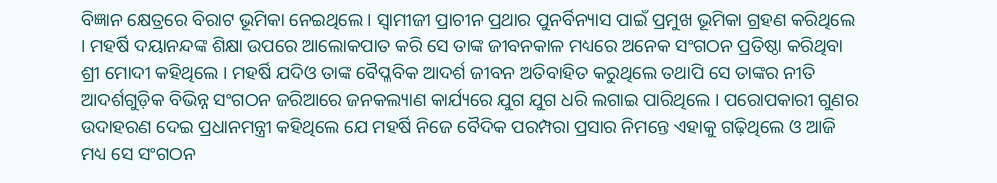ବିଜ୍ଞାନ କ୍ଷେତ୍ରରେ ବିରାଟ ଭୂମିକା ନେଇଥିଲେ । ସ୍ୱାମୀଜୀ ପ୍ରାଚୀନ ପ୍ରଥାର ପୁନର୍ବିନ୍ୟାସ ପାଇଁ ପ୍ରମୁଖ ଭୂମିକା ଗ୍ରହଣ କରିଥିଲେ । ମହର୍ଷି ଦୟାନନ୍ଦଙ୍କ ଶିକ୍ଷା ଉପରେ ଆଲୋକପାତ କରି ସେ ତାଙ୍କ ଜୀବନକାଳ ମଧ୍ୟରେ ଅନେକ ସଂଗଠନ ପ୍ରତିଷ୍ଠା କରିଥିବା ଶ୍ରୀ ମୋଦୀ କହିଥିଲେ । ମହର୍ଷି ଯଦିଓ ତାଙ୍କ ବୈପ୍ଳବିକ ଆଦର୍ଶ ଜୀବନ ଅତିବାହିତ କରୁଥିଲେ ତଥାପି ସେ ତାଙ୍କର ନୀତି ଆଦର୍ଶଗୁଡ଼ିକ ବିଭିନ୍ନ ସଂଗଠନ ଜରିଆରେ ଜନକଲ୍ୟାଣ କାର୍ଯ୍ୟରେ ଯୁଗ ଯୁଗ ଧରି ଲଗାଇ ପାରିଥିଲେ । ପରୋପକାରୀ ଗୁଣର ଉଦାହରଣ ଦେଇ ପ୍ରଧାନମନ୍ତ୍ରୀ କହିଥିଲେ ଯେ ମହର୍ଷି ନିଜେ ବୈଦିକ ପରମ୍ପରା ପ୍ରସାର ନିମନ୍ତେ ଏହାକୁ ଗଢ଼ିଥିଲେ ଓ ଆଜି ମଧ୍ୟ ସେ ସଂଗଠନ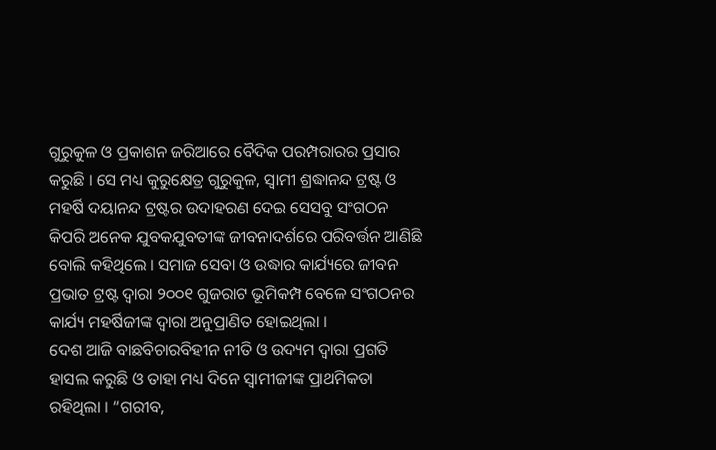ଗୁରୁକୁଳ ଓ ପ୍ରକାଶନ ଜରିଆରେ ବୈଦିକ ପରମ୍ପରାରର ପ୍ରସାର କରୁଛି । ସେ ମଧ୍ୟ କୁରୁକ୍ଷେତ୍ର ଗୁରୁକୁଳ, ସ୍ୱାମୀ ଶ୍ରଦ୍ଧାନନ୍ଦ ଟ୍ରଷ୍ଟ ଓ ମହର୍ଷି ଦୟାନନ୍ଦ ଟ୍ରଷ୍ଟର ଉଦାହରଣ ଦେଇ ସେସବୁ ସଂଗଠନ କିପରି ଅନେକ ଯୁବକଯୁବତୀଙ୍କ ଜୀବନାଦର୍ଶରେ ପରିବର୍ତ୍ତନ ଆଣିଛି ବୋଲି କହିଥିଲେ । ସମାଜ ସେବା ଓ ଉଦ୍ଧାର କାର୍ଯ୍ୟରେ ଜୀବନ ପ୍ରଭାତ ଟ୍ରଷ୍ଟ ଦ୍ୱାରା ୨୦୦୧ ଗୁଜରାଟ ଭୂମିକମ୍ପ ବେଳେ ସଂଗଠନର କାର୍ଯ୍ୟ ମହର୍ଷିଜୀଙ୍କ ଦ୍ୱାରା ଅନୁପ୍ରାଣିତ ହୋଇଥିଲା ।
ଦେଶ ଆଜି ବାଛବିଚାରବିହୀନ ନୀତି ଓ ଉଦ୍ୟମ ଦ୍ୱାରା ପ୍ରଗତି ହାସଲ କରୁଛି ଓ ତାହା ମଧ୍ୟ ଦିନେ ସ୍ୱାମୀଜୀଙ୍କ ପ୍ରାଥମିକତା ରହିଥିଲା । “ଗରୀବ,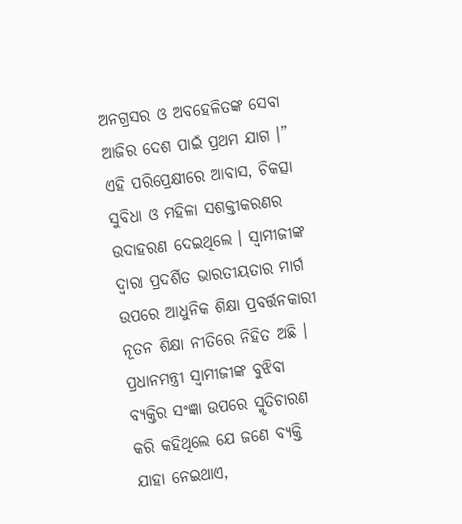ଅନଗ୍ରସର ଓ ଅବହେଳିତଙ୍କ ସେବା ଆଜିର ଦେଶ ପାଇଁ ପ୍ରଥମ ଯାଗ ।” ଏହି ପରିପ୍ରେକ୍ଷୀରେ ଆବାସ, ଚିକତ୍ସା ସୁବିଧା ଓ ମହିଳା ସଶକ୍ତୀକରଣର ଉଦାହରଣ ଦେଇଥିଲେ । ସ୍ୱାମୀଜୀଙ୍କ ଦ୍ୱାରା ପ୍ରଦର୍ଶିତ ଭାରତୀୟତାର ମାର୍ଗ ଉପରେ ଆଧୁନିକ ଶିକ୍ଷା ପ୍ରବର୍ତ୍ତନକାରୀ ନୂତନ ଶିକ୍ଷା ନୀତିରେ ନିହିତ ଅଛି ।
ପ୍ରଧାନମନ୍ତ୍ରୀ ସ୍ୱାମୀଜୀଙ୍କ ବୁଝିବା ବ୍ୟକ୍ତିର ସଂଜ୍ଞା ଉପରେ ସ୍ମୃତିଚାରଣ କରି କହିଥିଲେ ଯେ ଜଣେ ବ୍ୟକ୍ତି ଯାହା ନେଇଥାଏ,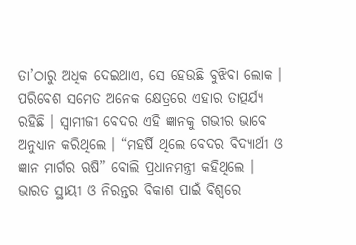ତା’ଠାରୁ ଅଧିକ ଦେଇଥାଏ, ସେ ହେଉଛି ବୁଝିବା ଲୋକ । ପରିବେଶ ସମେତ ଅନେକ କ୍ଷେତ୍ରରେ ଏହାର ତାତ୍ପର୍ଯ୍ୟ ରହିଛି । ସ୍ୱାମୀଜୀ ବେଦର ଏହି ଜ୍ଞାନକୁ ଗଭୀର ଭାବେ ଅନୁଧ୍ୟାନ କରିଥିଲେ । “ମହର୍ଷି ଥିଲେ ବେଦର ବିଦ୍ୟାର୍ଥୀ ଓ ଜ୍ଞାନ ମାର୍ଗର ଋଷି” ବୋଲି ପ୍ରଧାନମନ୍ତ୍ରୀ କହିଥିଲେ । ଭାରତ ସ୍ଥାୟୀ ଓ ନିରନ୍ତର ବିକାଶ ପାଇଁ ବିଶ୍ୱରେ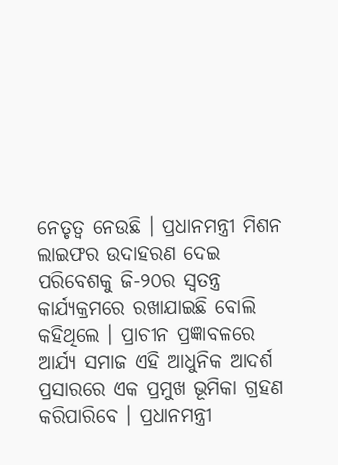ନେତୃତ୍ୱ ନେଉଛି । ପ୍ରଧାନମନ୍ତ୍ରୀ ମିଶନ ଲାଇଫର ଉଦାହରଣ ଦେଇ ପରିବେଶକୁ ଜି-୨୦ର ସ୍ୱତନ୍ତ୍ର କାର୍ଯ୍ୟକ୍ରମରେ ରଖାଯାଇଛି ବୋଲି କହିଥିଲେ । ପ୍ରାଚୀନ ପ୍ରଜ୍ଞାବଳରେ ଆର୍ଯ୍ୟ ସମାଜ ଏହି ଆଧୁନିକ ଆଦର୍ଶ ପ୍ରସାରରେ ଏକ ପ୍ରମୁଖ ଭୂମିକା ଗ୍ରହଣ କରିପାରିବେ । ପ୍ରଧାନମନ୍ତ୍ରୀ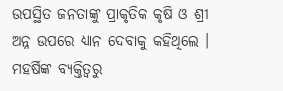ଉପସ୍ଥିତ ଜନତାଙ୍କୁ ପ୍ରାକୃତିକ କୃଷି ଓ ଶ୍ରୀ ଅନ୍ନ ଉପରେ ଧ୍ୟାନ ଦେବାକୁ କହିଥିଲେ ।
ମହର୍ଷିଙ୍କ ବ୍ୟକ୍ତିତ୍ୱରୁ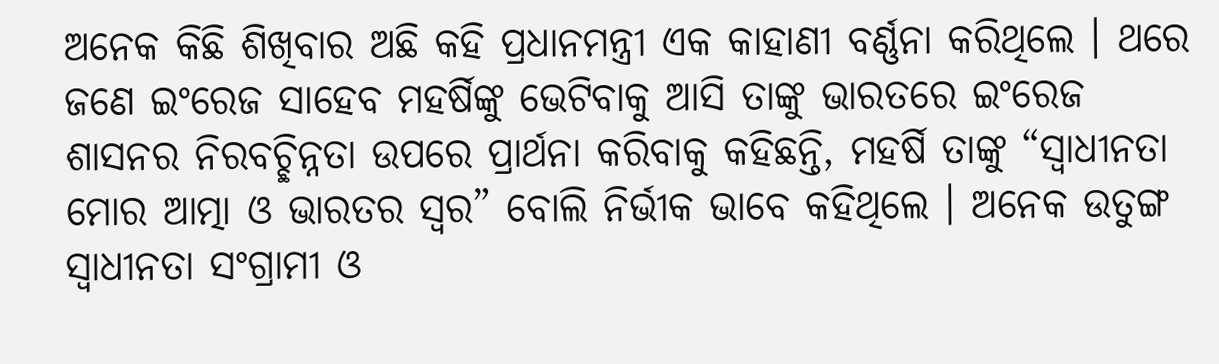ଅନେକ କିଛି ଶିଖିବାର ଅଛି କହି ପ୍ରଧାନମନ୍ତ୍ରୀ ଏକ କାହାଣୀ ବର୍ଣ୍ଣନା କରିଥିଲେ । ଥରେ ଜଣେ ଇଂରେଜ ସାହେବ ମହର୍ଷିଙ୍କୁ ଭେଟିବାକୁ ଆସି ତାଙ୍କୁ ଭାରତରେ ଇଂରେଜ ଶାସନର ନିରବଚ୍ଛିନ୍ନତା ଉପରେ ପ୍ରାର୍ଥନା କରିବାକୁ କହିଛନ୍ତି, ମହର୍ଷି ତାଙ୍କୁ “ସ୍ୱାଧୀନତା ମୋର ଆତ୍ମା ଓ ଭାରତର ସ୍ୱର” ବୋଲି ନିର୍ଭୀକ ଭାବେ କହିଥିଲେ । ଅନେକ ଉତୁଙ୍ଗ ସ୍ୱାଧୀନତା ସଂଗ୍ରାମୀ ଓ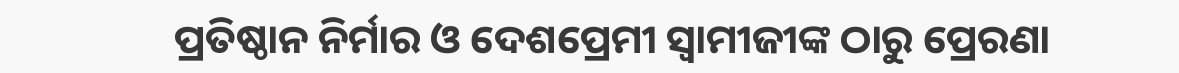ପ୍ରତିଷ୍ଠାନ ନିର୍ମାର ଓ ଦେଶପ୍ରେମୀ ସ୍ୱାମୀଜୀଙ୍କ ଠାରୁ ପ୍ରେରଣା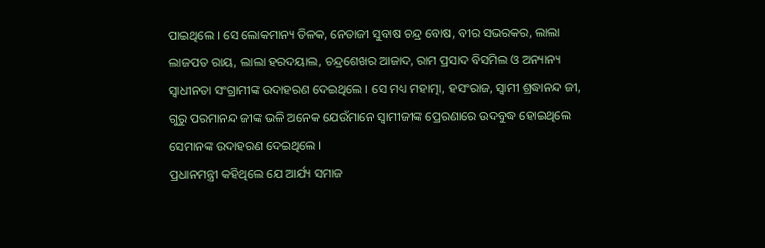ପାଇଥିଲେ । ସେ ଲୋକମାନ୍ୟ ତିଳକ, ନେତାଜୀ ସୁବାଷ ଚନ୍ଦ୍ର ବୋଷ, ବୀର ସଭରକର, ଲାଲା ଲାଜପତ ରାୟ, ଲାଲା ହରଦୟାଲ, ଚନ୍ଦ୍ରଶେଖର ଆଜାଦ, ରାମ ପ୍ରସାଦ ବିସମିଲ ଓ ଅନ୍ୟାନ୍ୟ ସ୍ୱାଧୀନତା ସଂଗ୍ରାମୀଙ୍କ ଉଦାହରଣ ଦେଇଥିଲେ । ସେ ମଧ୍ୟ ମହାତ୍ମା, ହସଂରାଜ, ସ୍ୱାମୀ ଶ୍ରଦ୍ଧାନନ୍ଦ ଜୀ, ଗୁରୁ ପରମାନନ୍ଦ ଜୀଙ୍କ ଭଳି ଅନେକ ଯେଉଁମାନେ ସ୍ୱାମୀଜୀଙ୍କ ପ୍ରେରଣାରେ ଉଦବୁଦ୍ଧ ହୋଇଥିଲେ ସେମାନଙ୍କ ଉଦାହରଣ ଦେଇଥିଲେ ।
ପ୍ରଧାନମନ୍ତ୍ରୀ କହିଥିଲେ ଯେ ଆର୍ଯ୍ୟ ସମାଜ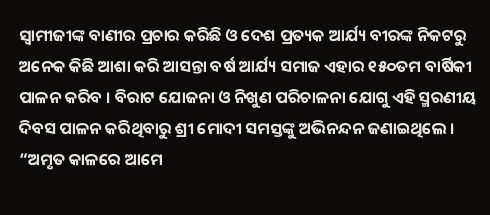ସ୍ୱାମୀଜୀଙ୍କ ବାଣୀର ପ୍ରଚାର କରିଛି ଓ ଦେଶ ପ୍ରତ୍ୟକ ଆର୍ଯ୍ୟ ବୀରଙ୍କ ନିକଟରୁ ଅନେକ କିଛି ଆଶା କରି ଆସନ୍ତା ବର୍ଷ ଆର୍ଯ୍ୟ ସମାଜ ଏହାର ୧୫୦ତମ ବାର୍ଷିକୀ ପାଳନ କରିବ । ବିରାଟ ଯୋଜନା ଓ ନିଖୁଣ ପରିଚାଳନା ଯୋଗୁ ଏହି ସ୍ମରଣୀୟ ଦିବସ ପାଳନ କରିଥିବାରୁ ଶ୍ରୀ ମୋଦୀ ସମସ୍ତଙ୍କୁ ଅଭିନନ୍ଦନ ଜଣାଇଥିଲେ । “ଅମୃତ କାଳରେ ଆମେ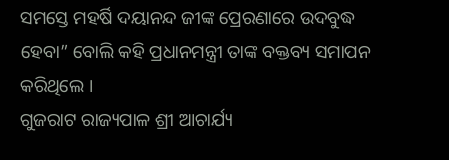ସମସ୍ତେ ମହର୍ଷି ଦୟାନନ୍ଦ ଜୀଙ୍କ ପ୍ରେରଣାରେ ଉଦବୁଦ୍ଧ ହେବା” ବୋଲି କହି ପ୍ରଧାନମନ୍ତ୍ରୀ ତାଙ୍କ ବକ୍ତବ୍ୟ ସମାପନ କରିଥିଲେ ।
ଗୁଜରାଟ ରାଜ୍ୟପାଳ ଶ୍ରୀ ଆଚାର୍ଯ୍ୟ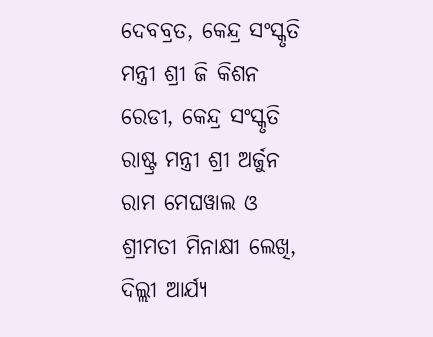ଦେବବ୍ରତ, କେନ୍ଦ୍ର ସଂସ୍କୃତି ମନ୍ତ୍ରୀ ଶ୍ରୀ ଜି କିଶନ ରେଡୀ, କେନ୍ଦ୍ର ସଂସ୍କୃତି ରାଷ୍ଟ୍ର ମନ୍ତ୍ରୀ ଶ୍ରୀ ଅର୍ଜୁନ ରାମ ମେଘୱାଲ ଓ ଶ୍ରୀମତୀ ମିନାକ୍ଷୀ ଲେଖି, ଦିଲ୍ଲୀ ଆର୍ଯ୍ୟ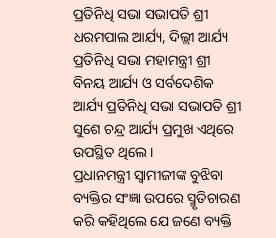ପ୍ରତିନିଧି ସଭା ସଭାପତି ଶ୍ରୀ ଧରମପାଲ ଆର୍ଯ୍ୟ, ଦିଲ୍ଲୀ ଆର୍ଯ୍ୟ ପ୍ରତିନିଧି ସଭା ମହାମନ୍ତ୍ରୀ ଶ୍ରୀ ବିନୟ ଆର୍ଯ୍ୟ ଓ ସର୍ବଦେଶିକ ଆର୍ଯ୍ୟ ପ୍ରତିନିଧି ସଭା ସଭାପତି ଶ୍ରୀ ସୁଶେ ଚନ୍ଦ୍ର ଆର୍ଯ୍ୟ ପ୍ରମୁଖ ଏଥିରେ ଉପସ୍ଥିତ ଥିଲେ ।
ପ୍ରଧାନମନ୍ତ୍ରୀ ସ୍ୱାମୀଜୀଙ୍କ ବୁଝିବା ବ୍ୟକ୍ତିର ସଂଜ୍ଞା ଉପରେ ସ୍ମୃତିଚାରଣ କରି କହିଥିଲେ ଯେ ଜଣେ ବ୍ୟକ୍ତି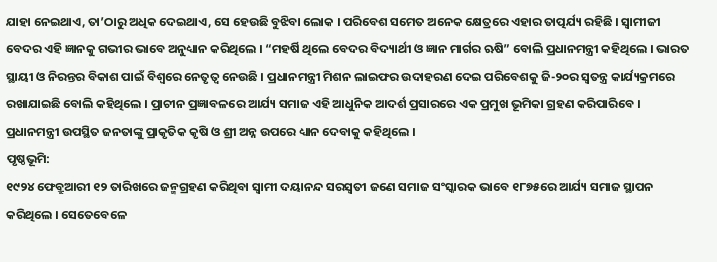ଯାହା ନେଇଥାଏ, ତା’ଠାରୁ ଅଧିକ ଦେଇଥାଏ, ସେ ହେଉଛି ବୁଝିବା ଲୋକ । ପରିବେଶ ସମେତ ଅନେକ କ୍ଷେତ୍ରରେ ଏହାର ତାତ୍ପର୍ଯ୍ୟ ରହିଛି । ସ୍ୱାମୀଜୀ ବେଦର ଏହି ଜ୍ଞାନକୁ ଗଭୀର ଭାବେ ଅନୁଧ୍ୟାନ କରିଥିଲେ । “ମହର୍ଷି ଥିଲେ ବେଦର ବିଦ୍ୟାର୍ଥୀ ଓ ଜ୍ଞାନ ମାର୍ଗର ଋଷି” ବୋଲି ପ୍ରଧାନମନ୍ତ୍ରୀ କହିଥିଲେ । ଭାରତ ସ୍ଥାୟୀ ଓ ନିରନ୍ତର ବିକାଶ ପାଇଁ ବିଶ୍ୱରେ ନେତୃତ୍ୱ ନେଉଛି । ପ୍ରଧାନମନ୍ତ୍ରୀ ମିଶନ ଲାଇଫର ଉଦାହରଣ ଦେଇ ପରିବେଶକୁ ଜି-୨୦ର ସ୍ୱତନ୍ତ୍ର କାର୍ଯ୍ୟକ୍ରମରେ ରଖାଯାଇଛି ବୋଲି କହିଥିଲେ । ପ୍ରାଚୀନ ପ୍ରଜ୍ଞାବଳରେ ଆର୍ଯ୍ୟ ସମାଜ ଏହି ଆଧୁନିକ ଆଦର୍ଶ ପ୍ରସାରରେ ଏକ ପ୍ରମୁଖ ଭୂମିକା ଗ୍ରହଣ କରିପାରିବେ । ପ୍ରଧାନମନ୍ତ୍ରୀ ଉପସ୍ଥିତ ଜନତାଙ୍କୁ ପ୍ରାକୃତିକ କୃଷି ଓ ଶ୍ରୀ ଅନ୍ନ ଉପରେ ଧ୍ୟାନ ଦେବାକୁ କହିଥିଲେ ।
ପୃଷ୍ଠଭୂମି:
୧୯୨୪ ଫେବ୍ରୁଆରୀ ୧୨ ତାରିଖରେ ଜନ୍ମଗ୍ରହଣ କରିଥିବା ସ୍ୱାମୀ ଦୟାନନ୍ଦ ସରସ୍ୱତୀ ଜଣେ ସମାଜ ସଂସ୍କାରକ ଭାବେ ୧୮୭୫ରେ ଆର୍ଯ୍ୟ ସମାଜ ସ୍ଥାପନ କରିଥିଲେ । ସେତେବେଳେ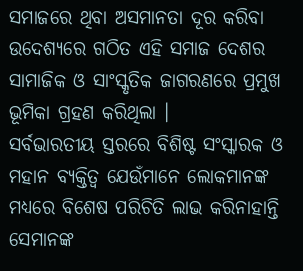ସମାଜରେ ଥିବା ଅସମାନତା ଦୂର କରିବା ଉଦେଶ୍ୟରେ ଗଠିତ ଏହି ସମାଜ ଦେଶର ସାମାଜିକ ଓ ସାଂସ୍କୃତିକ ଜାଗରଣରେ ପ୍ରମୁଖ ଭୂମିକା ଗ୍ରହଣ କରିଥିଲା ।
ସର୍ବଭାରତୀୟ ସ୍ତରରେ ବିଶିଷ୍ଟ ସଂସ୍କାରକ ଓ ମହାନ ବ୍ୟକ୍ତିତ୍ୱ ଯେଉଁମାନେ ଲୋକମାନଙ୍କ ମଧ୍ୟରେ ବିଶେଷ ପରିଚିତି ଲାଭ କରିନାହାନ୍ତି ସେମାନଙ୍କ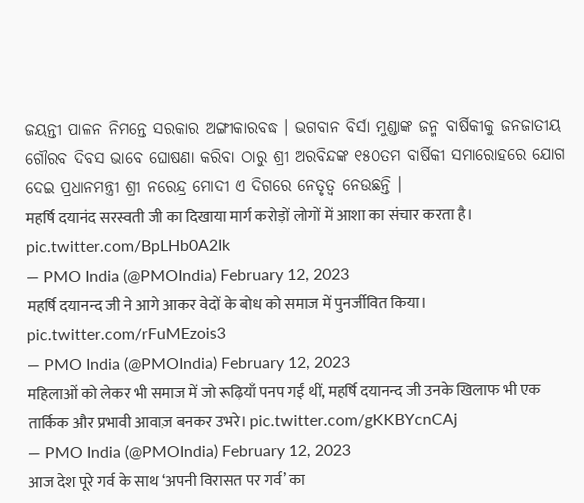ଜୟନ୍ତୀ ପାଳନ ନିମନ୍ତେ ସରକାର ଅଙ୍ଗୀକାରବଦ୍ଧ । ଭଗବାନ ବିର୍ସା ମୁଣ୍ଡାଙ୍କ ଜନ୍ମ ବାର୍ଷିକୀକୁ ଜନଜାତୀୟ ଗୌରବ ଦିବସ ଭାବେ ଘୋଷଣା କରିବା ଠାରୁ ଶ୍ରୀ ଅରବିନ୍ଦଙ୍କ ୧୫୦ତମ ବାର୍ଷିକୀ ସମାରୋହରେ ଯୋଗ ଦେଇ ପ୍ରଧାନମନ୍ତ୍ରୀ ଶ୍ରୀ ନରେନ୍ଦ୍ର ମୋଦୀ ଏ ଦିଗରେ ନେତୃତ୍ୱ ନେଉଛନ୍ତି ।
महर्षि दयानंद सरस्वती जी का दिखाया मार्ग करोड़ों लोगों में आशा का संचार करता है। pic.twitter.com/BpLHb0A2Ik
— PMO India (@PMOIndia) February 12, 2023
महर्षि दयानन्द जी ने आगे आकर वेदों के बोध को समाज में पुनर्जीवित किया। pic.twitter.com/rFuMEzois3
— PMO India (@PMOIndia) February 12, 2023
महिलाओं को लेकर भी समाज में जो रूढ़ियाँ पनप गईं थीं, महर्षि दयानन्द जी उनके खिलाफ भी एक तार्किक और प्रभावी आवाज़ बनकर उभरे। pic.twitter.com/gKKBYcnCAj
— PMO India (@PMOIndia) February 12, 2023
आज देश पूरे गर्व के साथ ‘अपनी विरासत पर गर्व’ का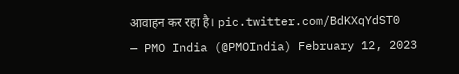आवाहन कर रहा है। pic.twitter.com/BdKXqYdST0
— PMO India (@PMOIndia) February 12, 2023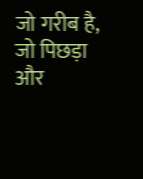जो गरीब है, जो पिछड़ा और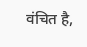वंचित है,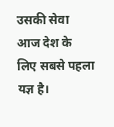उसकी सेवा आज देश के लिए सबसे पहला यज्ञ है।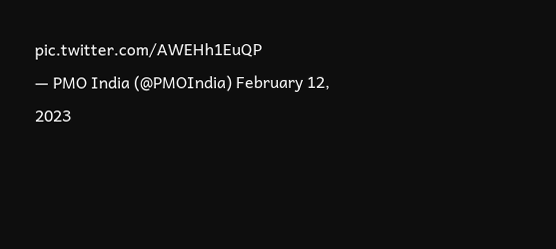pic.twitter.com/AWEHh1EuQP
— PMO India (@PMOIndia) February 12, 2023